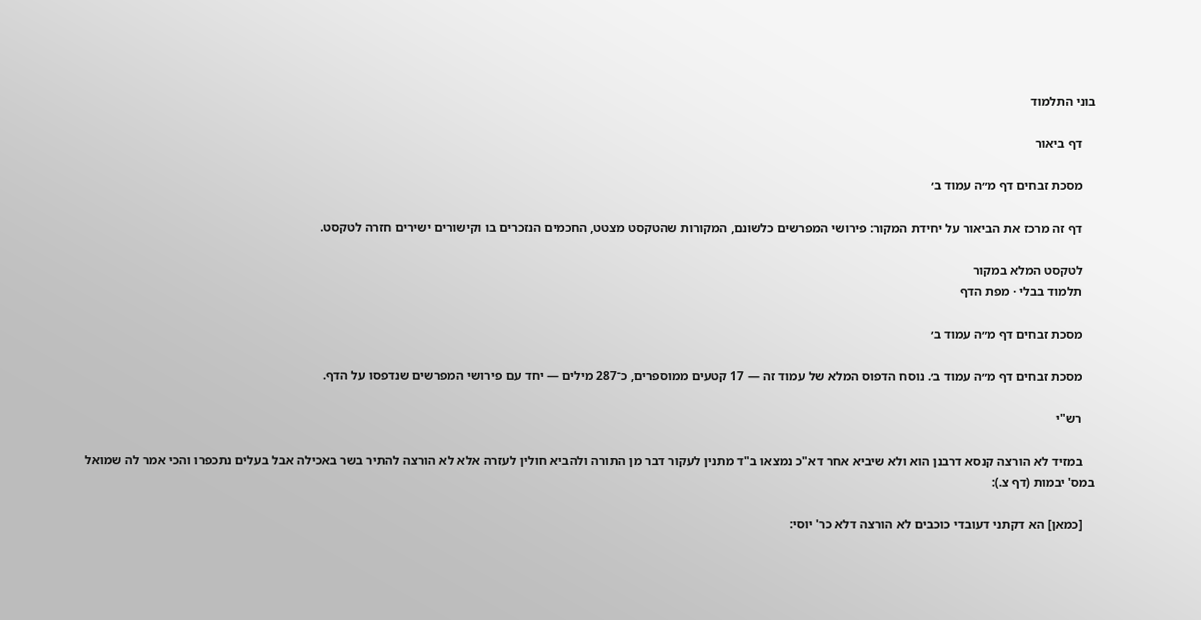בוני התלמוד

    דף ביאור

    מסכת זבחים דף מ״ה עמוד ב׳

    דף זה מרכז את הביאור על יחידת המקור: פירושי המפרשים כלשונם, המקורות שהטקסט מצטט, החכמים הנזכרים בו וקישורים ישירים חזרה לטקסט.

    לטקסט המלא במקור
    תלמוד בבלי · מפת הדף

    מסכת זבחים דף מ״ה עמוד ב׳

    מסכת זבחים דף מ״ה עמוד ב׳. נוסח הדפוס המלא של עמוד זה — 17 קטעים ממוספרים, כ־287 מילים — יחד עם פירושי המפרשים שנדפסו על הדף.

    רש"י

    במזיד לא הורצה קנסא דרבנן הוא ולא שיביא אחר דא"כ נמצאו ב"ד מתנין לעקור דבר מן התורה ולהביא חולין לעזרה אלא לא הורצה להתיר בשר באכילה אבל בעלים נתכפרו והכי אמר לה שמואל במס' יבמות (דף צ.):

    [כמאן] הא דקתני דעובדי כוכבים לא הורצה דלא כר' יוסי: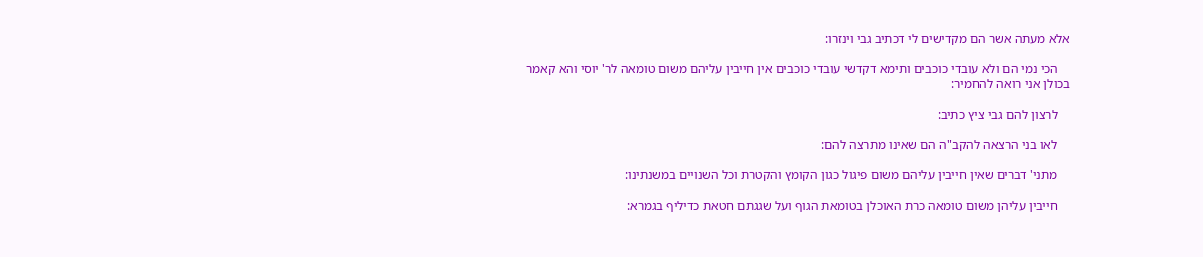אלא מעתה אשר הם מקדישים לי דכתיב גבי וינזרו:

    הכי נמי הם ולא עובדי כוכבים ותימא דקדשי עובדי כוכבים אין חייבין עליהם משום טומאה לר' יוסי והא קאמר בכולן אני רואה להחמיר:

    לרצון להם גבי ציץ כתיב:

    לאו בני הרצאה להקב"ה הם שאינו מתרצה להם:

    מתני' דברים שאין חייבין עליהם משום פיגול כגון הקומץ והקטרת וכל השנויים במשנתינו:

    חייבין עליהן משום טומאה כרת האוכלן בטומאת הגוף ועל שגגתם חטאת כדיליף בגמרא: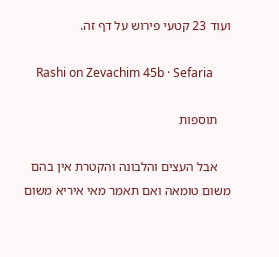ועוד 23 קטעי פירוש על דף זה.

    Rashi on Zevachim 45b · Sefaria

    תוספות

    אבל העצים והלבונה והקטרת אין בהם משום טומאה ואם תאמר מאי איריא משום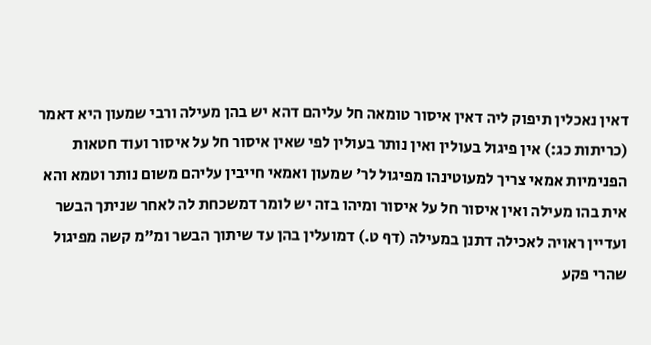דאין נאכלין תיפוק ליה דאין איסור טומאה חל עליהם דהא יש בהן מעילה ורבי שמעון היא דאמר (כריתות כג:) אין פיגול בעולין ואין נותר בעולין לפי שאין איסור חל על איסור ועוד חטאות הפנימיות אמאי צריך למעוטינהו מפיגול לר' שמעון ואמאי חייבין עליהם משום נותר וטמא והא אית בהו מעילה ואין איסור חל על איסור ומיהו בזה יש לומר דמשכחת לה לאחר שניתך הבשר ועדיין ראויה לאכילה דתנן במעילה (דף ט.) דמועלין בהן עד שיתוך הבשר ומ"מ קשה מפיגול שהרי פקע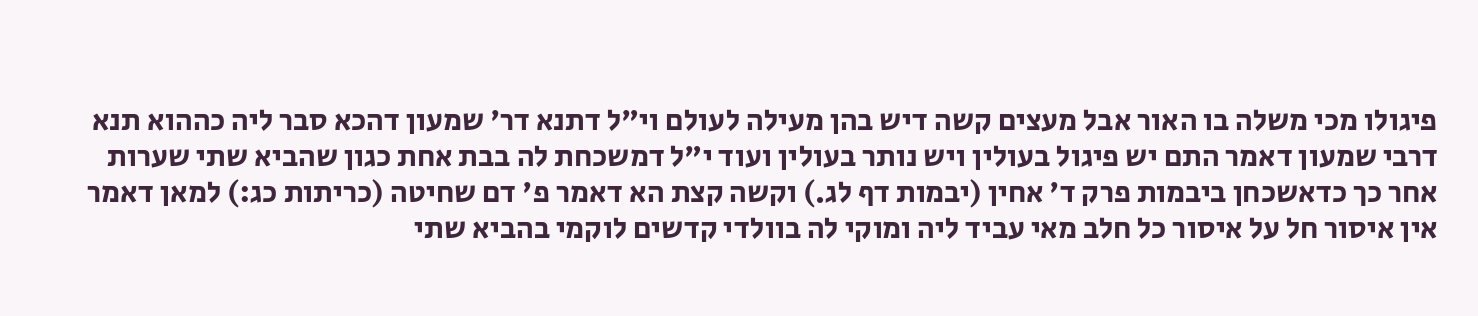פיגולו מכי משלה בו האור אבל מעצים קשה דיש בהן מעילה לעולם וי"ל דתנא דר' שמעון דהכא סבר ליה כההוא תנא דרבי שמעון דאמר התם יש פיגול בעולין ויש נותר בעולין ועוד י"ל דמשכחת לה בבת אחת כגון שהביא שתי שערות אחר כך כדאשכחן ביבמות פרק ד' אחין (יבמות דף לג.) וקשה קצת הא דאמר פ' דם שחיטה (כריתות כג:) למאן דאמר אין איסור חל על איסור כל חלב מאי עביד ליה ומוקי לה בוולדי קדשים לוקמי בהביא שתי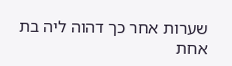שערות אחר כך דהוה ליה בת אחת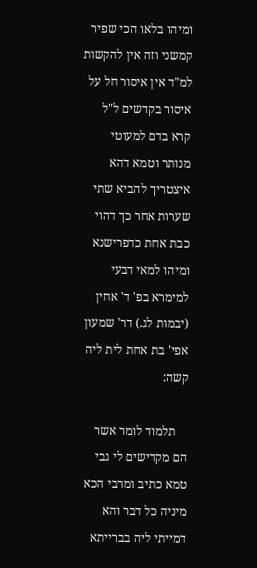ומיהו בלאו הכי שפיר קמשני וזה אין להקשות למ"ד אין איסור חל על איסור בקדשים ל"ל קרא בדם למעוטי מנותר וטמא דהא איצטריך להביא שתי שערות אחר כך דהוי כבת אחת כדפרישנא ומיהו למאי דבעי למימרא בפ' ד' אחין (יבמות לג.) דר' שמעון אפי' בת אחת לית ליה קשה:

    תלמוד לומר אשר הם מקדישים לי גבי טמא כתיב ומרבי הכא מיניה כל דבר והא דמייתי ליה בברייתא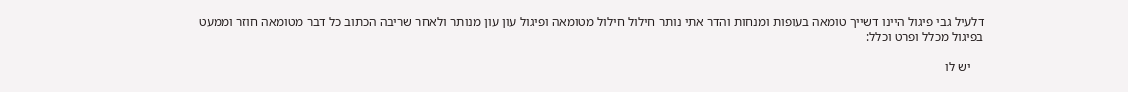דלעיל גבי פיגול היינו דשייך טומאה בעופות ומנחות והדר אתי נותר חילול חילול מטומאה ופיגול עון עון מנותר ולאחר שריבה הכתוב כל דבר מטומאה חוזר וממעט בפיגול מכלל ופרט וכלל:

    יש לו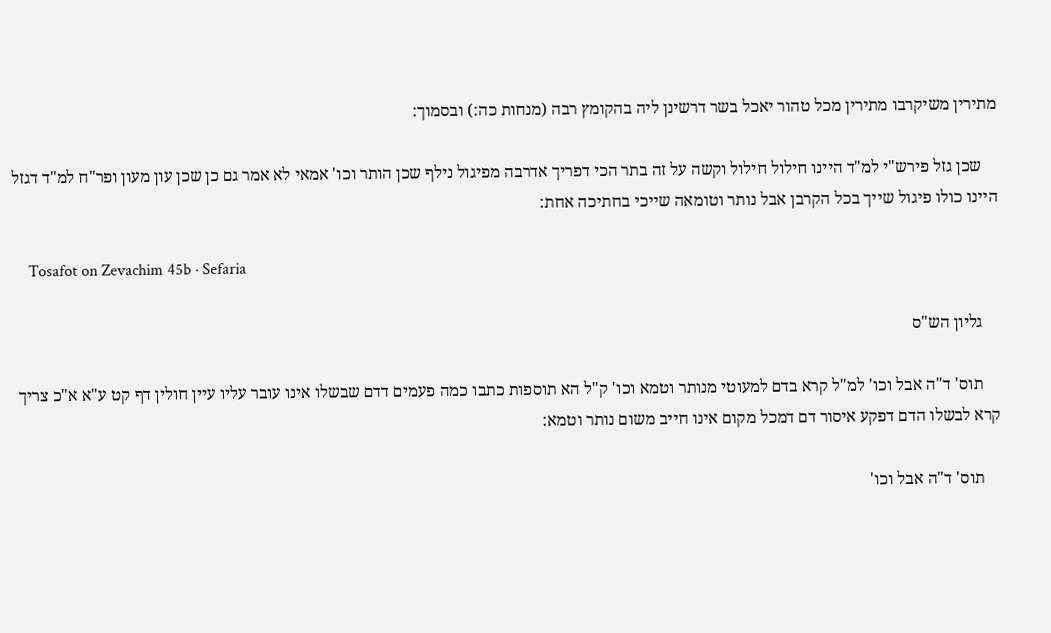מתירין משיקרבו מתירין מכל טהור יאכל בשר דרשינן ליה בהקומץ רבה (מנחות כה:) ובסמוך:

    שכן גזל פירש"י למ"ד היינו חילול חילול וקשה על זה בתר הכי דפריך אדרבה מפיגול נילף שכן הותר וכו' אמאי לא אמר גם כן שכן עון מעון ופר"ח למ"ד דגזל היינו כולו פיגול שייך בכל הקרבן אבל נותר וטומאה שייכי בחתיכה אחת:

    Tosafot on Zevachim 45b · Sefaria

    גליון הש"ס

    תוס' ד"ה אבל וכו' למ"ל קרא בדם למעוטי מנותר וטמא וכו' ק"ל הא תוספות כתבו כמה פעמים דדם שבשלו אינו עובר עליו עיין חולין דף קט ע"א א"כ צריך קרא לבשלו הדם דפקע איסור דם דמכל מקום אינו חייב משום נותר וטמא:

    תוס' ד"ה אבל וכו'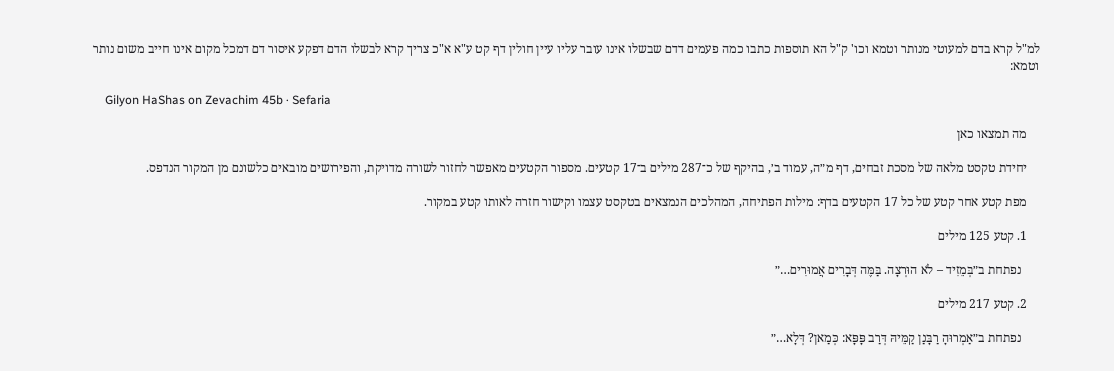למ"ל קרא בדם למעוטי מנותר וטמא וכו' ק"ל הא תוספות כתבו כמה פעמים דדם שבשלו אינו עובר עליו עיין חולין דף קט ע"א א"כ צריך קרא לבשלו הדם דפקע איסור דם דמכל מקום אינו חייב משום נותר וטמא:

    Gilyon HaShas on Zevachim 45b · Sefaria

    מה תמצאו כאן

    יחידת טקסט מלאה של מסכת זבחים, דף מ״ה, עמוד ב׳, בהיקף של כ־287 מילים ב־17 קטעים. מספור הקטעים מאפשר לחזור לשורה מדויקת, והפירושים מובאים כלשונם מן המקור הנדפס.

    מפת קטע אחר קטע של כל 17 הקטעים בדף: מילות הפתיחה, המהלכים הנמצאים בטקסט עצמו וקישור חזרה לאותו קטע במקור.

    1. קטע 125 מילים

      נפתחת ב״בְּמֵזִיד – לֹא הוּרְצָה. בַּמֶּה דְּבָרִים אֲמוּרִים…״

    2. קטע 217 מילים

      נפתחת ב״אַמְרוּהָ רַבָּנַן קַמֵּיהּ דְּרַב פָּפָּא: כְּמַאן? דְּלָא…״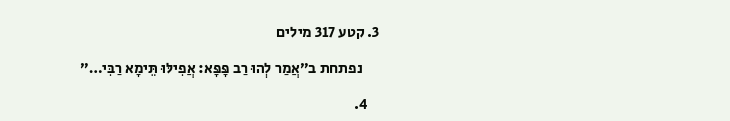3. קטע 317 מילים

      נפתחת ב״אֲמַר לְהוּ רַב פָּפָּא: אֲפִילּוּ תֵּימָא רַבִּי…״

    4.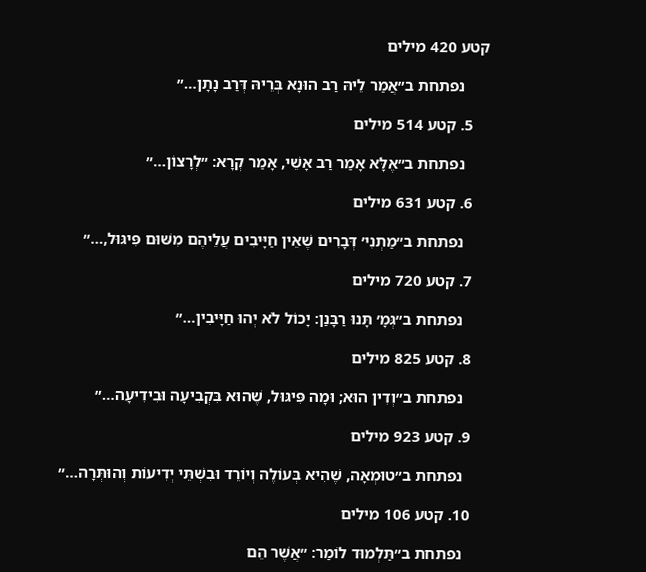קטע 420 מילים

      נפתחת ב״אֲמַר לֵיהּ רַב הוּנָא בְּרֵיהּ דְּרַב נָתָן…״

    5. קטע 514 מילים

      נפתחת ב״אֶלָּא אָמַר רַב אָשֵׁי, אָמַר קְרָא: ״לְרָצוֹן…״

    6. קטע 631 מילים

      נפתחת ב״מַתְנִי׳ דְּבָרִים שֶׁאֵין חַיָּיבִים עֲלֵיהֶם מִשּׁוּם פִּיגּוּל,…״

    7. קטע 720 מילים

      נפתחת ב״גְּמָ׳ תָּנוּ רַבָּנַן: יָכוֹל לֹא יְהוּ חַיָּיבִין…״

    8. קטע 825 מילים

      נפתחת ב״וְדִין הוּא; וּמָה פִּיגּוּל, שֶׁהוּא בִּקְבִיעָה וּבִידִיעָה…״

    9. קטע 923 מילים

      נפתחת ב״טוּמְאָה, שֶׁהִיא בְּעוֹלֶה וְיוֹרֵד וּבִשְׁתֵּי יְדִיעוֹת וְהוּתְּרָה…״

    10. קטע 106 מילים

      נפתחת ב״תַּלְמוּד לוֹמַר: ״אֲשֶׁר הֵם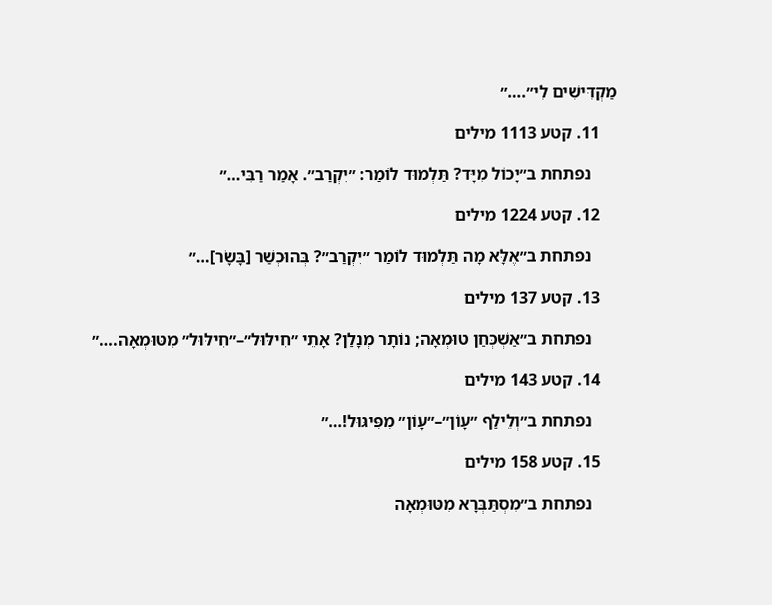מַקְדִּישִׁים לִי״.…״

    11. קטע 1113 מילים

      נפתחת ב״יָכוֹל מִיָּד? תַּלְמוּד לוֹמַר: ״יִקְרַב״. אָמַר רַבִּי…״

    12. קטע 1224 מילים

      נפתחת ב״אֶלָּא מָה תַּלְמוּד לוֹמַר ״יִקְרַב״? בְּהוּכְשַׁר [בָּשָׂר]…״

    13. קטע 137 מילים

      נפתחת ב״אַשְׁכְּחַן טוּמְאָה; נוֹתָר מְנָלַן? אָתֵי ״חִילּוּל״–״חִילּוּל״ מִטּוּמְאָה.…״

    14. קטע 143 מילים

      נפתחת ב״וְלֵילַף ״עָוֹן״–״עָוֹן״ מִפִּיגּוּל!…״

    15. קטע 158 מילים

      נפתחת ב״מִסְתַּבְּרָא מִטּוּמְאָה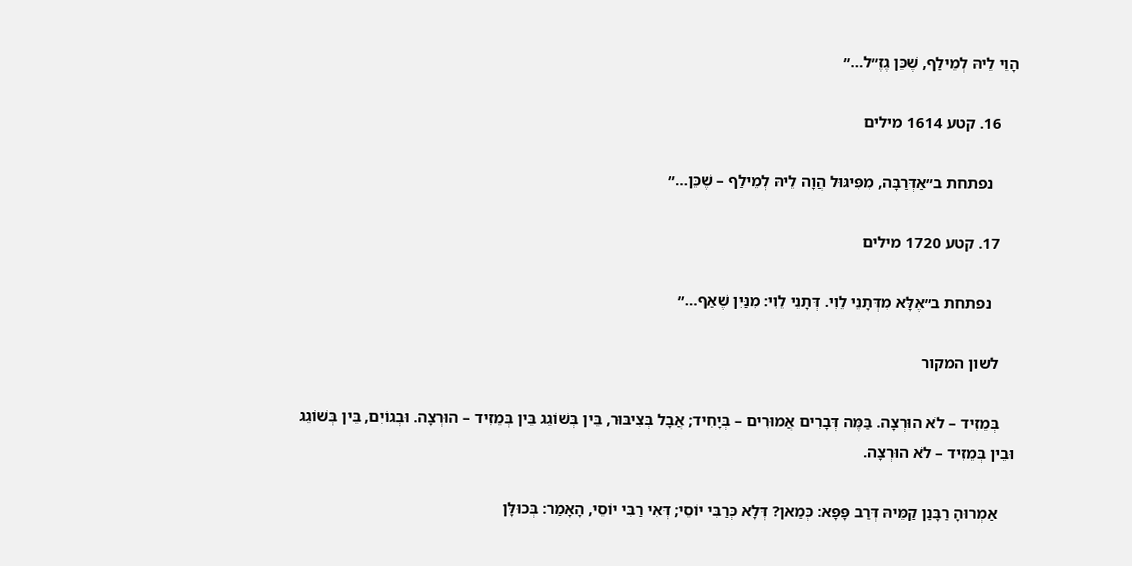הָוֵי לֵיהּ לְמֵילַף, שֶׁכֵּן גֶזֶ״ל…״

    16. קטע 1614 מילים

      נפתחת ב״אַדְּרַבָּה, מִפִּיגּוּל הֲוָה לֵיהּ לְמֵילַף – שֶׁכֵּן…״

    17. קטע 1720 מילים

      נפתחת ב״אֶלָּא מִדְּתָנֵי לֵוִי. דְּתָנֵי לֵוִי: מִנַּיִן שֶׁאַף…״

    לשון המקור

    בְּמֵזִיד – לֹא הוּרְצָה. בַּמֶּה דְּבָרִים אֲמוּרִים – בְּיָחִיד; אֲבָל בְּצִיבּוּר, בֵּין בְּשׁוֹגֵג בֵּין בְּמֵזִיד – הוּרְצָה. וּבְגוֹיִם, בֵּין בְּשׁוֹגֵג וּבֵין בְּמֵזִיד – לֹא הוּרְצָה.

    אַמְרוּהָ רַבָּנַן קַמֵּיהּ דְּרַב פָּפָּא: כְּמַאן? דְּלָא כְּרַבִּי יוֹסֵי; דְּאִי רַבִּי יוֹסֵי, הָאָמַר: בְּכוּלָּן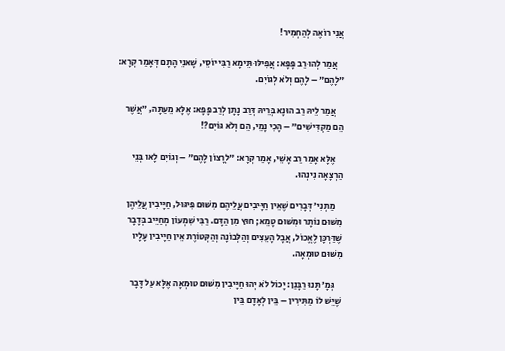אֲנִי רוֹאֶה לְהַחְמִיר!

    אֲמַר לְהוּ רַב פָּפָּא: אֲפִילּוּ תֵּימָא רַבִּי יוֹסֵי, שָׁאנֵי הָתָם דְּאָמַר קְרָא: ״לָהֶם״ – לָהֶם וְלֹא לְגוֹיִם.

    אֲמַר לֵיהּ רַב הוּנָא בְּרֵיהּ דְּרַב נָתָן לְרַב פָּפָּא: אֶלָּא מֵעַתָּה, ״אֲשֶׁר הֵם מַקְדִּישִׁים״ – הָכִי נָמֵי, הֵם וְלֹא גּוֹיִם?!

    אֶלָּא אָמַר רַב אָשֵׁי, אָמַר קְרָא: ״לְרָצוֹן לָהֶם״ – וְגוֹיִם לָאו בְּנֵי הַרְצָאָה נִינְהוּ.

    מַתְנִי׳ דְּבָרִים שֶׁאֵין חַיָּיבִים עֲלֵיהֶם מִשּׁוּם פִּיגּוּל, חַיָּיבִין עֲלֵיהֶן מִשּׁוּם נוֹתָר וּמִשּׁוּם טָמֵא; חוּץ מִן הַדָּם. רַבִּי שִׁמְעוֹן מְחַיֵּיב בְּדָבָר שֶׁדַּרְכָּן לֶאֱכוֹל, אֲבָל הָעֵצִים וְהַלְּבוֹנָה וְהַקְּטוֹרֶת אֵין חַיָּיבִין עָלָיו מִשּׁוּם טוּמְאָה.

    גְּמָ׳ תָּנוּ רַבָּנַן: יָכוֹל לֹא יְהוּ חַיָּיבִין מִשּׁוּם טוּמְאָה אֶלָּא עַל דָּבָר שֶׁיֵּשׁ לוֹ מַתִּירִין – בֵּין לְאָדָם בֵּין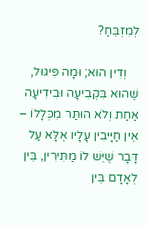לְמִזְבֵּחַ?

    וְדִין הוּא; וּמָה פִּיגּוּל, שֶׁהוּא בִּקְבִיעָה וּבִידִיעָה אַחַת וְלֹא הוּתַּר מִכְּלָלוֹ – אֵין חַיָּיבִין עָלָיו אֶלָּא עַל דָּבָר שֶׁיֵּשׁ לוֹ מַתִּירִין, בֵּין לְאָדָם בֵּין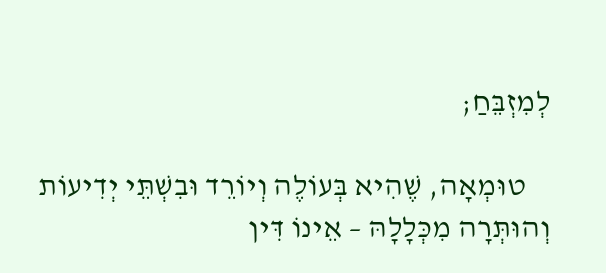לְמִזְבֵּחַ;

    טוּמְאָה, שֶׁהִיא בְּעוֹלֶה וְיוֹרֵד וּבִשְׁתֵּי יְדִיעוֹת וְהוּתְּרָה מִכְּלָלָהּ – אֵינוֹ דִּין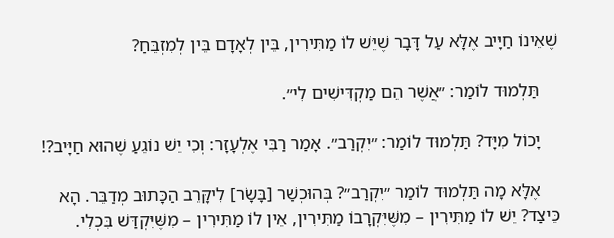שֶׁאֵינוֹ חַיָּיב אֶלָּא עַל דָּבָר שֶׁיֵּשׁ לוֹ מַתִּירִין, בֵּין לְאָדָם בֵּין לְמִזְבֵּחַ?

    תַּלְמוּד לוֹמַר: ״אֲשֶׁר הֵם מַקְדִּישִׁים לִי״.

    יָכוֹל מִיָּד? תַּלְמוּד לוֹמַר: ״יִקְרַב״. אָמַר רַבִּי אֶלְעָזָר: וְכִי יֵשׁ נוֹגֵעַ שֶׁהוּא חַיָּיב?!

    אֶלָּא מָה תַּלְמוּד לוֹמַר ״יִקְרַב״? בְּהוּכְשַׁר [בָּשָׂר] לִיקָּרֵב הַכָּתוּב מְדַבֵּר. הָא כֵּיצַד? יֵשׁ לוֹ מַתִּירִין – מִשֶּׁיִּקְרָבוֹ מַתִּירִין, אֵין לוֹ מַתִּירִין – מִשֶּׁיִּקְדַּשׁ בִּכְלִי.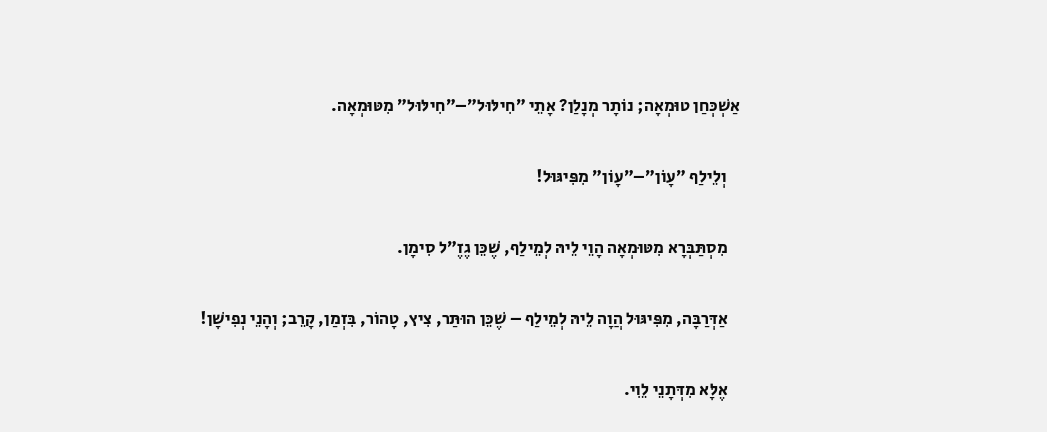אַשְׁכְּחַן טוּמְאָה; נוֹתָר מְנָלַן? אָתֵי ״חִילּוּל״–״חִילּוּל״ מִטּוּמְאָה.

    וְלֵילַף ״עָוֹן״–״עָוֹן״ מִפִּיגּוּל!

    מִסְתַּבְּרָא מִטּוּמְאָה הָוֵי לֵיהּ לְמֵילַף, שֶׁכֵּן גֶזֶ״ל סִימָן.

    אַדְּרַבָּה, מִפִּיגּוּל הֲוָה לֵיהּ לְמֵילַף – שֶׁכֵּן הוּתַּר, צִיץ, טָהוֹר, בִּזְמַן, קָרֵב; וְהָנֵי נְפִישָׁן!

    אֶלָּא מִדְּתָנֵי לֵוִי.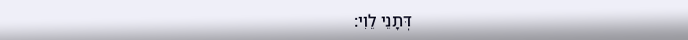דְּתָנֵי לֵוִי: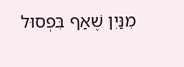מִנַּיִן שֶׁאַף בִּפְסוּל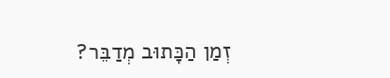זְמַן הַכָּתוּב מְדַבֵּר?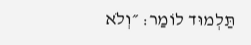תַּלְמוּד לוֹמַר: ״וְלֹא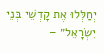יְחַלְּלוּ אֶת קׇדְשֵׁי בְּנֵי יִשְׂרָאֵל״ –